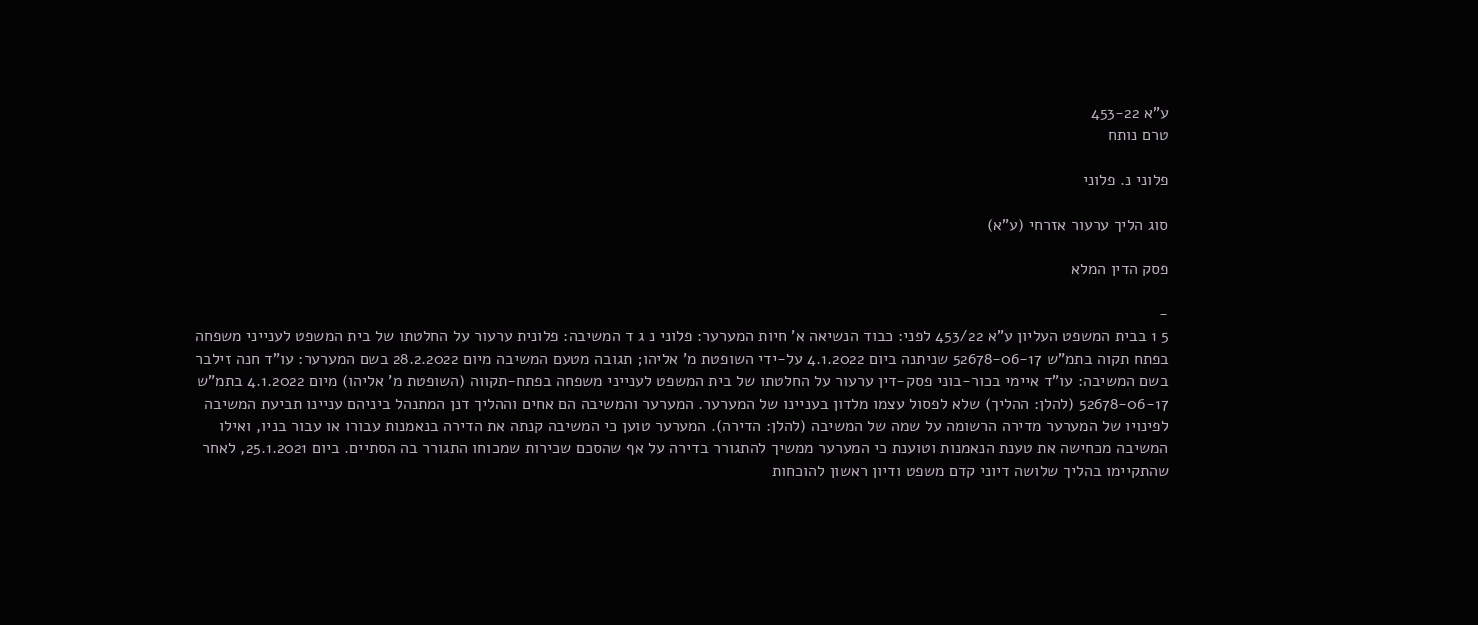ע"א 453-22
טרם נותח

פלוני נ. פלוני

סוג הליך ערעור אזרחי (ע"א)

פסק הדין המלא

-
5 1 בבית המשפט העליון ע"א 453/22 לפני: כבוד הנשיאה א' חיות המערער: פלוני נ ג ד המשיבה: פלונית ערעור על החלטתו של בית המשפט לענייני משפחה בפתח תקוה בתמ"ש 52678-06-17 שניתנה ביום 4.1.2022 על-ידי השופטת מ' אליהו; תגובה מטעם המשיבה מיום 28.2.2022 בשם המערער: עו"ד חנה זילבר בשם המשיבה: עו"ד איימי בכור-בוני פסק-דין ערעור על החלטתו של בית המשפט לענייני משפחה בפתח-תקווה (השופטת מ' אליהו) מיום 4.1.2022 בתמ"ש 52678-06-17 (להלן: ההליך) שלא לפסול עצמו מלדון בעניינו של המערער. המערער והמשיבה הם אחים וההליך דנן המתנהל ביניהם עניינו תביעת המשיבה לפינויו של המערער מדירה הרשומה על שמה של המשיבה (להלן: הדירה). המערער טוען כי המשיבה קנתה את הדירה בנאמנות עבורו או עבור בניו, ואילו המשיבה מכחישה את טענת הנאמנות וטוענת כי המערער ממשיך להתגורר בדירה על אף שהסכם שכירות שמכוחו התגורר בה הסתיים. ביום 25.1.2021, לאחר שהתקיימו בהליך שלושה דיוני קדם משפט ודיון ראשון להוכחות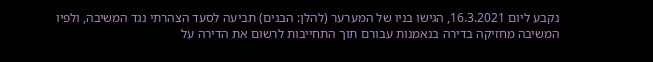נקבע ליום 16.3.2021, הגישו בניו של המערער (להלן: הבנים) תביעה לסעד הצהרתי נגד המשיבה, ולפיו המשיבה מחזיקה בדירה בנאמנות עבורם תוך התחייבות לרשום את הדירה על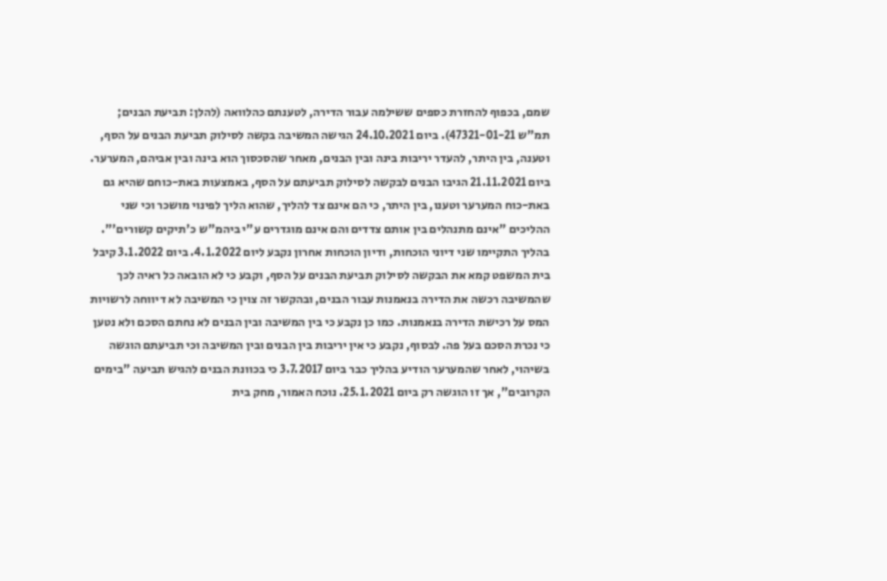שמם, בכפוף להחזרת כספים ששילמה עבור הדירה, לטענתם כהלוואה (להלן: תביעת הבנים; תמ"ש 47321-01-21). ביום 24.10.2021 הגישה המשיבה בקשה לסילוק תביעת הבנים על הסף, וטענה, בין היתר, להעדר יריבות בינה ובין הבנים, מאחר שהסכסוך הוא בינה ובין אביהם, המערער. ביום 21.11.2021 הגיבו הבנים לבקשה לסילוק תביעתם על הסף, באמצעות באת-כוחם שהיא גם באת-כוח המערער וטענו, בין היתר, כי הם אינם צד להליך, שהוא הליך לפינוי מושכר וכי שני ההליכים "אינם מתנהלים בין אותם צדדים והם אינם מוגדרים ע"י ביהמ"ש כ'תיקים קשורים'". בהליך התקיימו שני דיוני הוכחות, ודיון הוכחות אחרון נקבע ליום 4.1.2022. ביום 3.1.2022 קיבל בית המשפט קמא את הבקשה לסילוק תביעת הבנים על הסף, וקבע כי לא הובאה כל ראיה לכך שהמשיבה רכשה את הדירה בנאמנות עבור הבנים, ובהקשר זה צוין כי המשיבה לא דיווחה לרשויות המס על רכישת הדירה בנאמנות. כמו כן נקבע כי בין המשיבה ובין הבנים לא נחתם הסכם ולא נטען כי נכרת הסכם בעל פה. לבסוף, נקבע כי אין יריבות בין הבנים ובין המשיבה וכי תביעתם הוגשה בשיהוי, לאחר שהמערער הודיע בהליך כבר ביום 3.7.2017 כי בכוונת הבנים להגיש תביעה "בימים הקרובים", אך זו הוגשה רק ביום 25.1.2021. נוכח האמור, מחק בית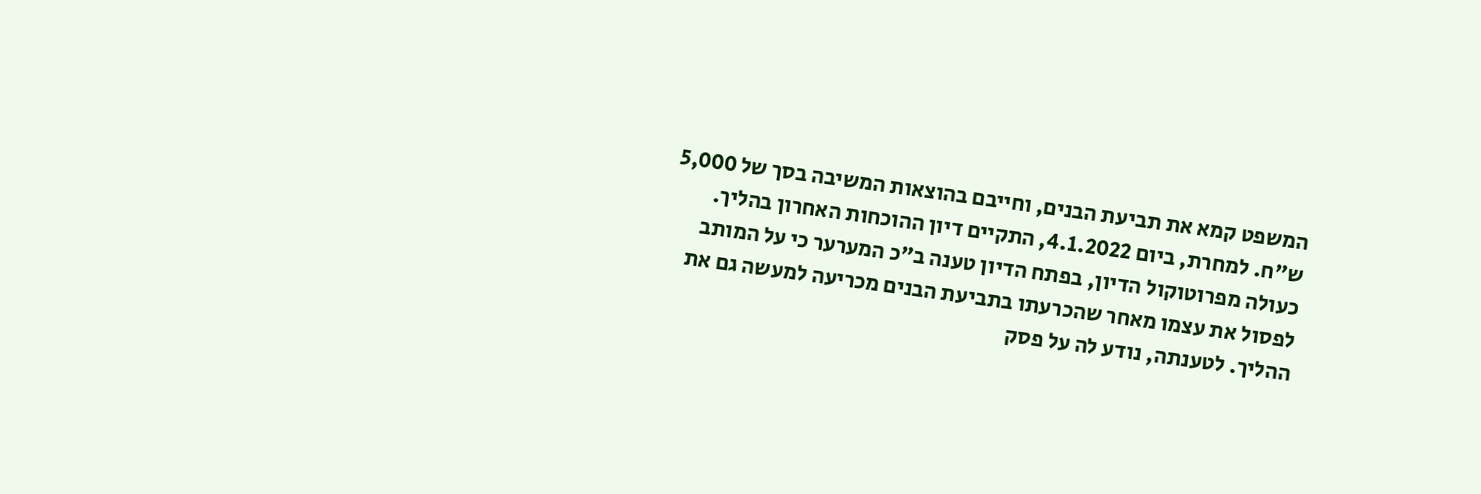המשפט קמא את תביעת הבנים, וחייבם בהוצאות המשיבה בסך של 5,000 ש"ח. למחרת, ביום 4.1.2022, התקיים דיון ההוכחות האחרון בהליך. כעולה מפרוטוקול הדיון, בפתח הדיון טענה ב"כ המערער כי על המותב לפסול את עצמו מאחר שהכרעתו בתביעת הבנים מכריעה למעשה גם את ההליך. לטענתה, נודע לה על פסק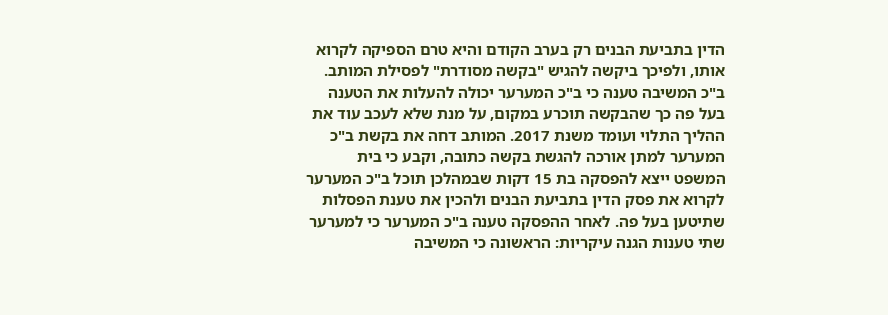הדין בתביעת הבנים רק בערב הקודם והיא טרם הספיקה לקרוא אותו, ולפיכך ביקשה להגיש "בקשה מסודרת" לפסילת המותב. ב"כ המשיבה טענה כי ב"כ המערער יכולה להעלות את הטענה בעל פה כך שהבקשה תוכרע במקום, על מנת שלא לעכב עוד את ההליך התלוי ועומד משנת 2017. המותב דחה את בקשת ב"כ המערער למתן אורכה להגשת בקשה כתובה, וקבע כי בית המשפט ייצא להפסקה בת 15 דקות שבמהלכן תוכל ב"כ המערער לקרוא את פסק הדין בתביעת הבנים ולהכין את טענת הפסלות שתיטען בעל פה. לאחר ההפסקה טענה ב"כ המערער כי למערער שתי טענות הגנה עיקריות: הראשונה כי המשיבה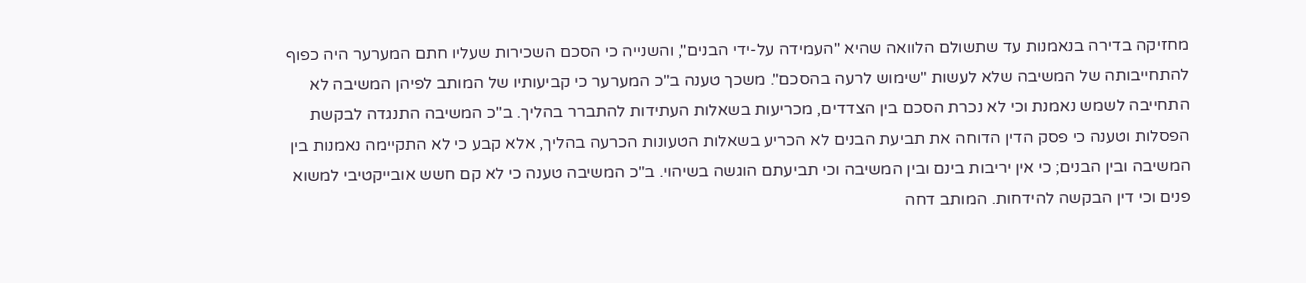מחזיקה בדירה בנאמנות עד שתשולם הלוואה שהיא "העמידה על-ידי הבנים", והשנייה כי הסכם השכירות שעליו חתם המערער היה כפוף להתחייבותה של המשיבה שלא לעשות "שימוש לרעה בהסכם". משכך טענה ב"כ המערער כי קביעותיו של המותב לפיהן המשיבה לא התחייבה לשמש נאמנת וכי לא נכרת הסכם בין הצדדים, מכריעות בשאלות העתידות להתברר בהליך. ב"כ המשיבה התנגדה לבקשת הפסלות וטענה כי פסק הדין הדוחה את תביעת הבנים לא הכריע בשאלות הטעונות הכרעה בהליך, אלא קבע כי לא התקיימה נאמנות בין המשיבה ובין הבנים; כי אין יריבות בינם ובין המשיבה וכי תביעתם הוגשה בשיהוי. ב"כ המשיבה טענה כי לא קם חשש אובייקטיבי למשוא פנים וכי דין הבקשה להידחות. המותב דחה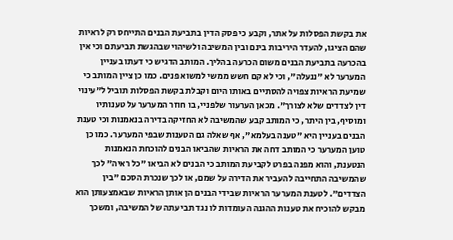את בקשת הפסלות על אתר, וקבע כי פסק הדין בתביעת הבנים התייחס רק לראיות שהם הציגו, להעדר היריבות בינם ובין המשיבה ולשיהוי שבהגשת תביעתם וכי אין בהכרעה בתביעת הבנים משום הכרעה בהליך. המותב הדגיש כי דעתו בעניין המערער לא "ננעלה", וכי לא קם חשש ממשי למשוא פנים. כמו כן ציין המותב כי שמיעת הראיות צפויה להסתיים באותו היום וקבלת בקשת הפסלות תוביל ל"עינוי דין לצדדים שלא לצורך". מכאן הערעור שלפניי, בו חוזר המערער על טענותיו ומוסיף, בין היתר, כי המותב קבע שהמשיבה לא החזיקה בדירה בנאמנות וכי טענת הבנים בעניין היא "טענה בעלמא", אף שאלה גם הטענות שבפי המערער. כמו כן טוען המערער כי המותב דחה את הראיות שהביאו הבנים להוכחת הנאמנות הנטענת, והוא מפנה בפרט לקביעת המותב כי הבנים לא הביאו "כל ראיה" לכך שהמשיבה התחייבה להעביר את הדירה על שמם, או לכך שנכרת הסכם "בין הצדדים". לטענת המערער הראיות שבידי הבנים הן אותן הראיות שבאמצעותן הוא מבקש להוכיח את טענות ההגנה העומדות לו נגד תביעתה של המשיבה, ומשכך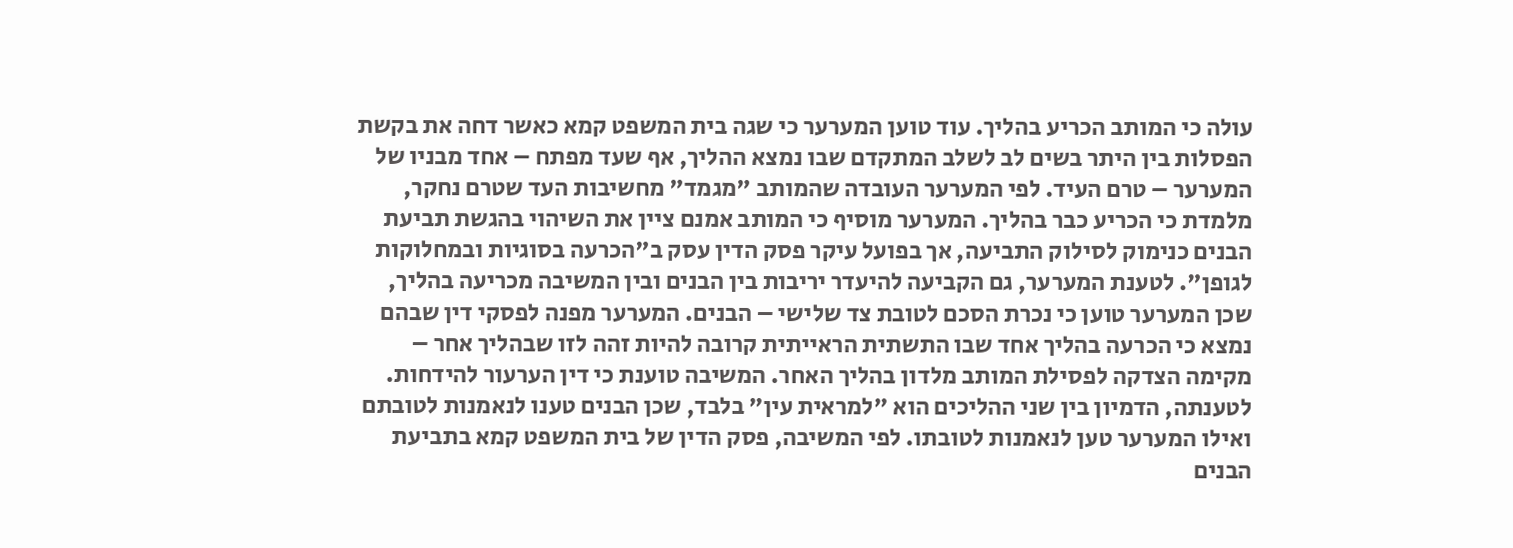עולה כי המותב הכריע בהליך. עוד טוען המערער כי שגה בית המשפט קמא כאשר דחה את בקשת הפסלות בין היתר בשים לב לשלב המתקדם שבו נמצא ההליך, אף שעד מפתח – אחד מבניו של המערער – טרם העיד. לפי המערער העובדה שהמותב "מגמד" מחשיבות העד שטרם נחקר, מלמדת כי הכריע כבר בהליך. המערער מוסיף כי המותב אמנם ציין את השיהוי בהגשת תביעת הבנים כנימוק לסילוק התביעה, אך בפועל עיקר פסק הדין עסק ב"הכרעה בסוגיות ובמחלוקות לגופן". לטענת המערער, גם הקביעה להיעדר יריבות בין הבנים ובין המשיבה מכריעה בהליך, שכן המערער טוען כי נכרת הסכם לטובת צד שלישי – הבנים. המערער מפנה לפסקי דין שבהם נמצא כי הכרעה בהליך אחד שבו התשתית הראייתית קרובה להיות זהה לזו שבהליך אחר – מקימה הצדקה לפסילת המותב מלדון בהליך האחר. המשיבה טוענת כי דין הערעור להידחות. לטענתה, הדמיון בין שני ההליכים הוא "למראית עין" בלבד, שכן הבנים טענו לנאמנות לטובתם ואילו המערער טען לנאמנות לטובתו. לפי המשיבה, פסק הדין של בית המשפט קמא בתביעת הבנים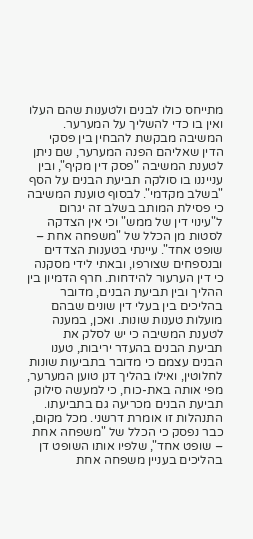מתייחס כולו לבנים ולטענות שהם העלו ואין בו כדי להשליך על המערער. המשיבה מבקשת להבחין בין פסקי הדין שאליהם הפנה המערער, שם ניתן לטענת המשיבה "פסק דין מקיף", ובין ענייננו בו סולקה תביעת הבנים על הסף "בשלב מקדמי". לבסוף טוענת המשיבה כי פסילת המותב בשלב זה יגרום ל"עינוי דין של ממש" וכי אין הצדקה לסטות מן הכלל של "משפחה אחת – שופט אחד". עיינתי בטענות הצדדים ובנספחים שצורפו, ובאתי לידי מסקנה כי דין הערעור להידחות. חרף הדמיון בין ההליך ובין תביעת הבנים, מדובר בהליכים בין בעלי דין שונים שבהם מועלות טענות שונות. ואכן, במענה לטענת המשיבה כי יש לסלק את תביעת הבנים בהעדר יריבות, טענו הבנים עצמם כי מדובר בתביעות שונות לחלוטין, ואילו בהליך דנן טוען המערער, מפי אותה באת-כוח, כי למעשה סילוק תביעת הבנים מכריעה גם בתביעתו. התנהלות זו אומרת דרשני. מכל מקום, כבר נפסק כי הכלל של "משפחה אחת – שופט אחד", שלפיו אותו השופט דן בהליכים בעניין משפחה אחת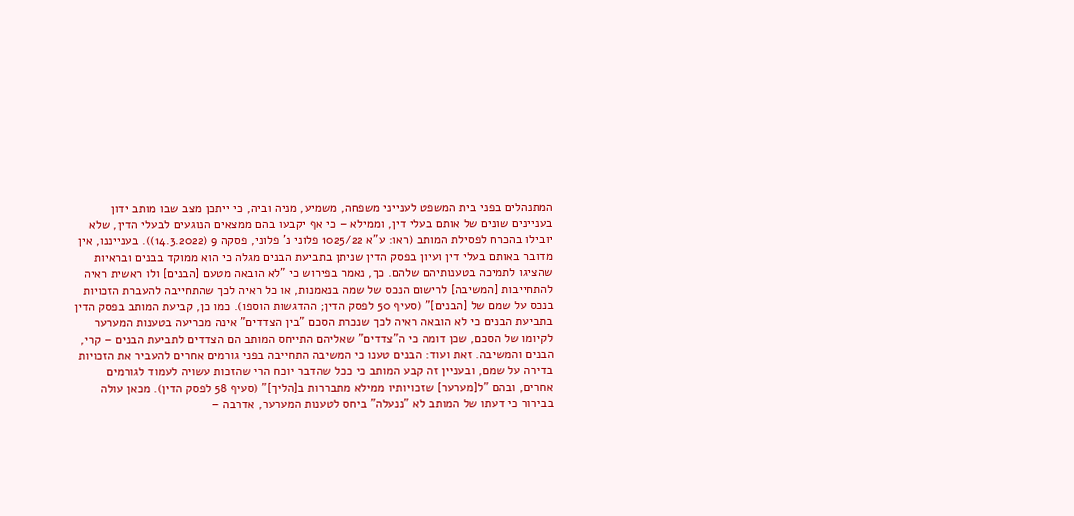המתנהלים בפני בית המשפט לענייני משפחה, משמיע, מניה וביה, כי ייתכן מצב שבו מותב ידון בעניינים שונים של אותם בעלי דין, וממילא – כי אף יקבעו בהם ממצאים הנוגעים לבעלי הדין, שלא יובילו בהכרח לפסילת המותב (ראו: ע"א 1025/22 פלוני נ' פלוני, פסקה 9 (14.3.2022)). בענייננו, אין מדובר באותם בעלי דין ועיון בפסק הדין שניתן בתביעת הבנים מגלה כי הוא ממוקד בבנים ובראיות שהציגו לתמיכה בטענותיהם שלהם. כך, נאמר בפירוש כי "לא הובאה מטעם [הבנים] ולו ראשית ראיה להתחייבות [המשיבה] לרישום הנכס של שמה בנאמנות, או כל ראיה לכך שהתחייבה להעברת הזכויות בנכס על שמם של [הבנים]" (סעיף 50 לפסק הדין; ההדגשות הוספו). כמו כן, קביעת המותב בפסק הדין בתביעת הבנים כי לא הובאה ראיה לכך שנכרת הסכם "בין הצדדים" אינה מכריעה בטענות המערער לקיומו של הסכם, שכן דומה כי ה"צדדים" שאליהם התייחס המותב הם הצדדים לתביעת הבנים – קרי, הבנים והמשיבה. זאת ועוד: הבנים טענו כי המשיבה התחייבה בפני גורמים אחרים להעביר את הזכויות בדירה על שמם, ובעניין זה קבע המותב כי ככל שהדבר יוכח הרי שהזכות עשויה לעמוד לגורמים אחרים, ובהם "ל[מערער] שזכויותיו ממילא מתבררות ב[הליך]" (סעיף 58 לפסק הדין). מכאן עולה בבירור כי דעתו של המותב לא "ננעלה" ביחס לטענות המערער, אדרבה –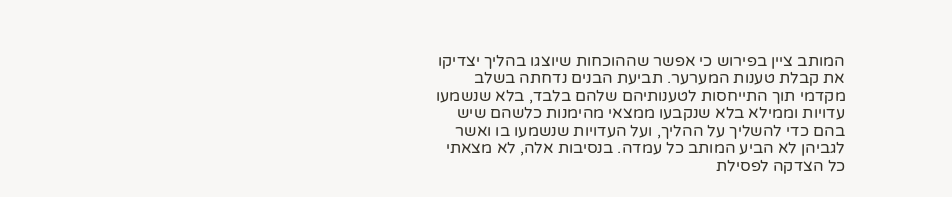המותב ציין בפירוש כי אפשר שההוכחות שיוצגו בהליך יצדיקו את קבלת טענות המערער. תביעת הבנים נדחתה בשלב מקדמי תוך התייחסות לטענותיהם שלהם בלבד, בלא שנשמעו עדויות וממילא בלא שנקבעו ממצאי מהימנות כלשהם שיש בהם כדי להשליך על ההליך, ועל העדויות שנשמעו בו ואשר לגביהן לא הביע המותב כל עמדה. בנסיבות אלה, לא מצאתי כל הצדקה לפסילת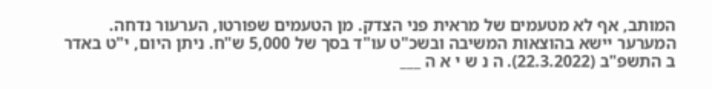המותב, אף לא מטעמים של מראית פני הצדק. מן הטעמים שפורטו, הערעור נדחה. המערער יישא בהוצאות המשיבה ובשכ"ט עו"ד בסך של 5,000 ש"ח. ניתן היום, י"ט באדר ב התשפ"ב (22.3.2022). ה נ ש י א ה ___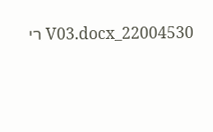22004530_V03.docx רי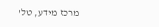מרכז מידע, טל'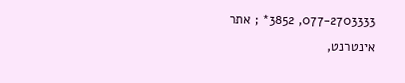077-2703333, 3852* ; אתר אינטרנט,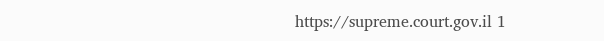https://supreme.court.gov.il 1